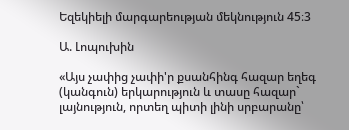Եզեկիելի մարգարեության մեկնություն 45։3

Ա. Լոպուխին

«Այս չափից չափի'ր քսանհինգ հազար եղեգ (կանգուն) երկարություն և տասը հազար` լայնություն, որտեղ պիտի լինի սրբարանը՝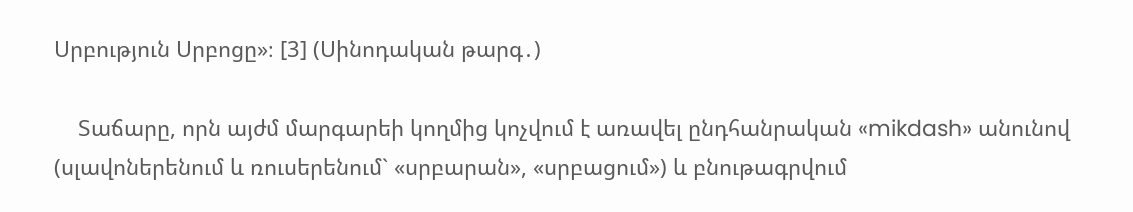Սրբություն Սրբոցը»։ [3] (Սինոդական թարգ․)

    Տաճարը, որն այժմ մարգարեի կողմից կոչվում է առավել ընդհանրական «mikdash» անունով (սլավոներենում և ռուսերենում` «սրբարան», «սրբացում») և բնութագրվում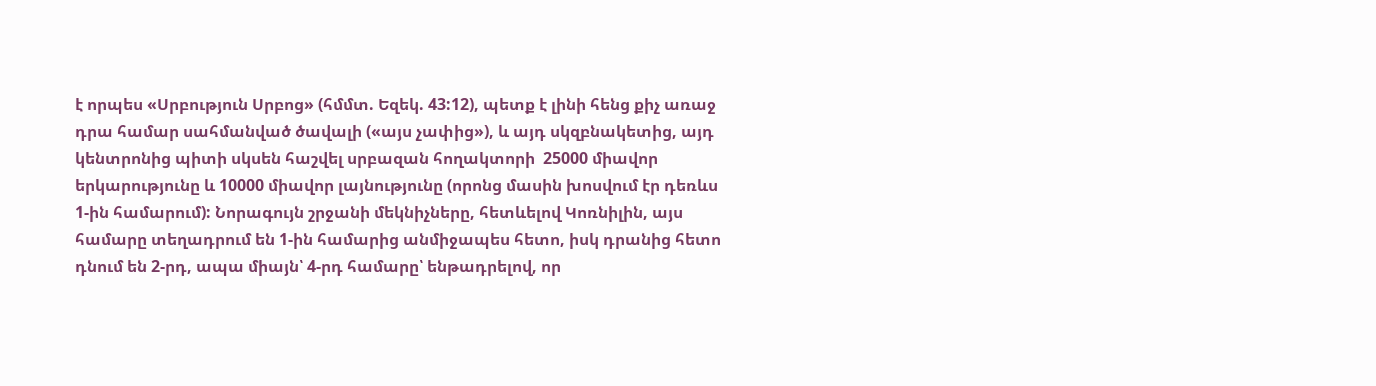է որպես «Սրբություն Սրբոց» (հմմտ. Եզեկ. 43:12), պետք է լինի հենց քիչ առաջ դրա համար սահմանված ծավալի («այս չափից»), և այդ սկզբնակետից, այդ կենտրոնից պիտի սկսեն հաշվել սրբազան հողակտորի  25000 միավոր երկարությունը և 10000 միավոր լայնությունը (որոնց մասին խոսվում էր դեռևս 1-ին համարում): Նորագույն շրջանի մեկնիչները, հետևելով Կոռնիլին, այս համարը տեղադրում են 1-ին համարից անմիջապես հետո, իսկ դրանից հետո դնում են 2-րդ, ապա միայն՝ 4-րդ համարը՝ ենթադրելով, որ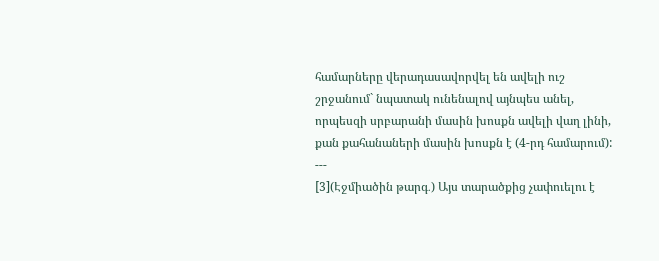համարները վերադասավորվել են ավելի ուշ շրջանում` նպատակ ունենալով այնպես անել, որպեսզի սրբարանի մասին խոսքն ավելի վաղ լինի, քան քահանաների մասին խոսքն է (4-րդ համարում):
---
[3](Էջմիածին թարգ․) Այս տարածքից չափուելու է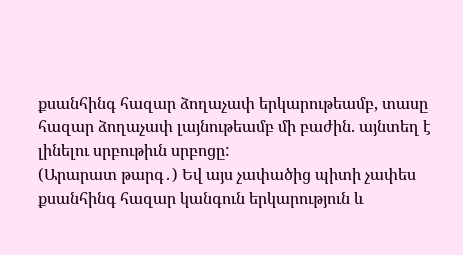քսանհինգ հազար ձողաչափ երկարութեամբ, տասը հազար ձողաչափ լայնութեամբ մի բաժին. այնտեղ է լինելու սրբութիւն սրբոցը:
(Արարատ թարգ․) Եվ այս չափածից պիտի չափես քսանհինգ հազար կանգուն երկարություն և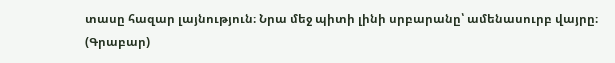տասը հազար լայնություն։ Նրա մեջ պիտի լինի սրբարանը՝ ամենասուրբ վայրը։
(Գրաբար)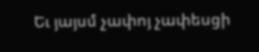Եւ յայսմ չափոյ չափեսցի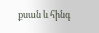քսան և հինգ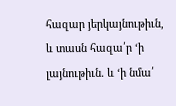հազար յերկայնութիւն, և տասն հազա՛ր ‘ի լայնութիւն. և ‘ի նմա՛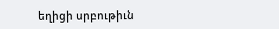եղիցի սրբութիւն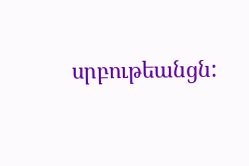սրբութեանցն: